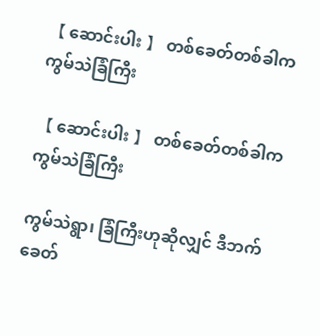【 ဆောင်းပါး 】 တစ်ခေတ်တစ်ခါက ကွမ်သဲခြံကြီး

【 ဆောင်းပါး 】 တစ်ခေတ်တစ်ခါက ကွမ်သဲခြံကြီး

ကွမ်သဲရွာ၊ ခြံကြီးဟုဆိုလျှင် ဒီဘက်ခေတ်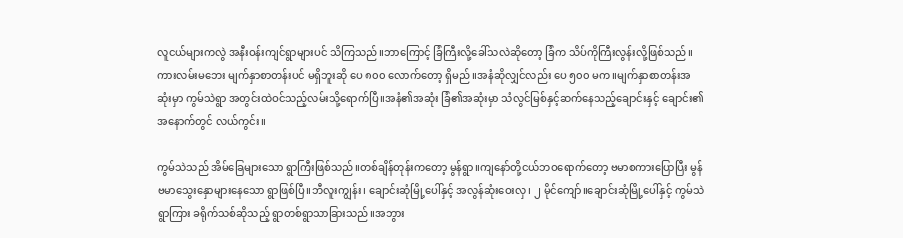လူငယ်များကလွဲ အနီးဝန်းကျင်ရွာများပင် သိကြသည်။ဘာကြောင့် ခြံကြီးလို့ခေါ်သလဲဆိုတော့ ခြံက သိပ်ကိုကြီးလွန်းလို့ဖြစ်သည်။ကားလမ်းမဘေး မျက်နှာစာတန်းပင် မရှိဘူးဆို ပေ ၈၀၀ လောက်တော့ ရှိမည်။အနံဆိုလျှင်လည်း ပေ ၅၀၀ မက။မျက်နှာစာတန်းအဆုံးမှာ ကွမ်သဲရွာ အတွင်းထဲဝင်သည့်လမ်းသို့ရောက်ပြီ။အနံ၏အဆုံး ခြံ၏အဆုံးမှာ သံလွင်မြစ်နှင့်ဆက်နေသည့်ချောင်းနှင့် ချောင်း၏အနောက်တွင် လယ်ကွင်း။

ကွမ်သဲသည် အိမ်ခြေများသော ရွာကြီးဖြစ်သည်။တစ်ချိန်တုန်းကတော့ မွန်ရွာ။ကျနော်တို့ငယ်ဘဝရောက်တော့ ဗမာစကားပြောပြီး မွန်ဗမာသွေးနှောများနေသော ရွာဖြစ်ပြီ။ဘီလူးကျွန်း၊ ချောင်းဆုံမြို့ပေါ်နှင့် အလွန်ဆုံးဝေးလှ၊ ၂ မိုင်ကျော်။ချောင်းဆုံမြို့ပေါ်နှင့် ကွမ်သဲရွာကြား ခရိုက်သစ်ဆိုသည့် ရွာတစ်ရွာသာခြားသည်။အဘွား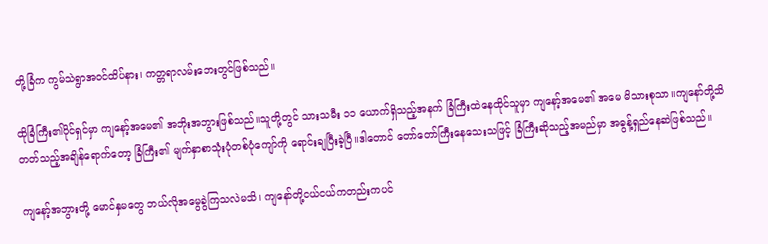တို့ခြံက ကွမ်သဲရွာအဝင်ထိပ်နား၊ ကတ္တရာလမ်းဘေးတွင်ဖြစ်သည်။

ထိုခြံကြီး၏ပိုင်ရှင်မှာ ကျနော့်အမေ၏ အဘိုးအဘွားဖြစ်သည်။သူတို့တွင် သားသမီး ၁၁ ယောက်ရှိသည့်အနက် ခြံကြီးထဲနေထိုင်သူမှာ ကျနော့်အမေ၏ အမေ မိသားစုသာ။ကျနော်တို့သိတတ်သည့်အချိန်ရောက်တော့ ခြံကြီး၏ မျက်နှာစာသုံးပုံတစ်ပုံကျော်ကို ရောင်းချပြီးခဲ့ပြီ။ဒါတောင် တော်တော်ကြီးနေသေးသဖြင့် ခြံကြီးဆိုသည့်အမည်မှာ အဓွန့်ရှည်နေဆဲဖြစ်သည်။

ကျနော့်အဘွားတို့ မောင်နှမတွေ ဘယ်လိုအမွေခွဲကြသလဲမသိ၊ ကျနော်တို့ငယ်ငယ်ကတည်းကပင်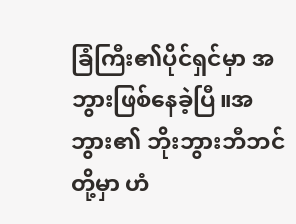ခြံကြီး၏ပိုင်ရှင်မှာ အဘွားဖြစ်နေခဲ့ပြီ။အဘွား၏ ဘိုးဘွားဘီဘင်တို့မှာ ဟံ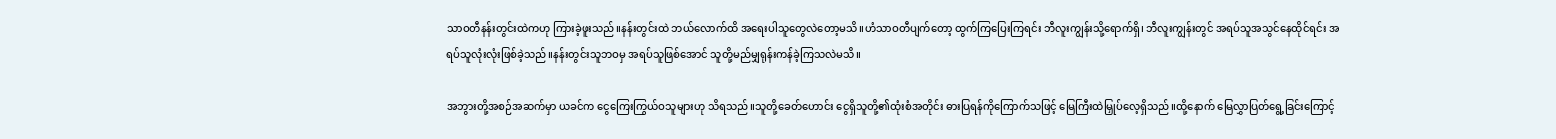သာဝတီနန်းတွင်းထဲကဟု ကြားခဲ့ဖူးသည်။နန်းတွင်းထဲ ဘယ်လောက်ထိ အရေးပါသူတွေလဲတော့မသိ။ဟံသာဝတီပျက်တော့ ထွက်ကြပြေးကြရင်း ဘီလူးကျွန်းသို့ရောက်ရှိ၊ ဘီလူးကျွန်းတွင် အရပ်သူအသွင်နေထိုင်ရင်း အရပ်သူလုံးလုံးဖြစ်ခဲ့သည်။နန်းတွင်းသူဘဝမှ အရပ်သူဖြစ်အောင် သူတို့မည်မျှရုန်းကန်ခဲ့ကြသလဲမသိ။

အဘွားတို့အစဉ်အဆက်မှာ ယခင်က ငွေကြေးကြွယ်ဝသူများဟု သိရသည်။သူတို့ခေတ်ဟောင်း ငွေရှိသူတို့၏ထုံးစံအတိုင်း ဓားပြရန်ကိုကြောက်သဖြင့် မြေကြီးထဲမြှုပ်လေ့ရှိသည်။ထို့နောက် မြေလွှာပြတ်ရွေ့ခြင်းကြောင့်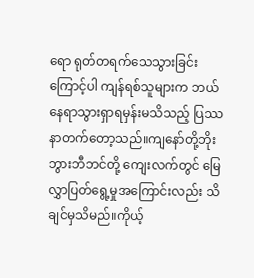ရော ရုတ်တရက်သေသွားခြင်းကြောင့်ပါ ကျန်ရစ်သူများက ဘယ်နေရာသွားရှာရမှန်းမသိသည့် ပြဿနာတက်တော့သည်။ကျနော်တို့ဘိုးဘွားဘီဘင်တို့ ကျေးလက်တွင် မြေလွှာပြတ်ရွေ့မှုအကြောင်းလည်း သိချင်မှသိမည်။ကိုယ့်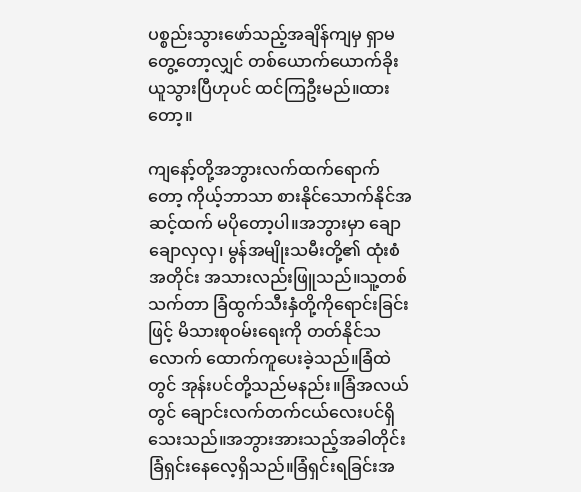ပစ္စည်းသွားဖော်သည့်အချိန်ကျမှ ရှာမတွေ့တော့လျှင် တစ်ယောက်ယောက်ခိုးယူသွားပြီဟုပင် ထင်ကြဦးမည်။ထားတော့။

ကျနော့်တို့အဘွားလက်ထက်ရောက်တော့ ကိုယ့်ဘာသာ စားနိုင်သောက်နိုင်အဆင့်ထက် မပိုတော့ပါ။အဘွားမှာ ချောချောလှလှ၊ မွန်အမျိုးသမီးတို့၏ ထုံးစံအတိုင်း အသားလည်းဖြူသည်။သူ့တစ်သက်တာ ခြံထွက်သီးနှံတို့ကိုရောင်းခြင်းဖြင့် မိသားစုဝမ်းရေးကို တတ်နိုင်သလောက် ထောက်ကူပေးခဲ့သည်။ခြံထဲတွင် အုန်းပင်တို့သည်မနည်း။ခြံအလယ်တွင် ချောင်းလက်တက်ငယ်လေးပင်ရှိသေးသည်။အဘွားအားသည့်အခါတိုင်း ခြံရှင်းနေလေ့ရှိသည်။ခြံရှင်းရခြင်းအ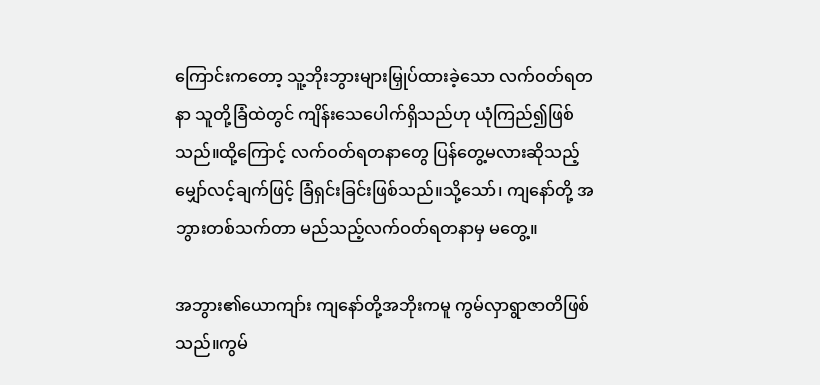ကြောင်းကတော့ သူ့ဘိုးဘွားများမြှုပ်ထားခဲ့သော လက်ဝတ်ရတနာ သူတို့ခြံထဲတွင် ကျိန်းသေပေါက်ရှိသည်ဟု ယုံကြည်၍ဖြစ်သည်။ထို့ကြောင့် လက်ဝတ်ရတနာတွေ ပြန်တွေ့မလားဆိုသည့် မျှော်လင့်ချက်ဖြင့် ခြံရှင်းခြင်းဖြစ်သည်။သို့သော်၊ ကျနော်တို့ အဘွားတစ်သက်တာ မည်သည့်လက်ဝတ်ရတနာမှ မတွေ့။

အဘွား၏ယောကျာ်း ကျနော်တို့အဘိုးကမူ ကွမ်လှာရွာဇာတိဖြစ်သည်။ကွမ်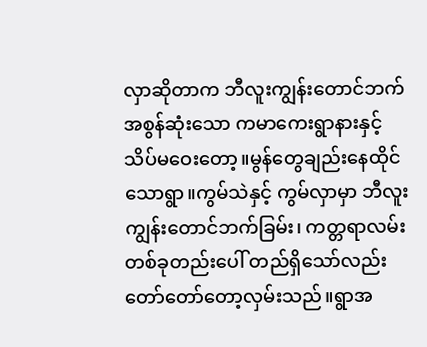လှာဆိုတာက ဘီလူးကျွန်းတောင်ဘက် အစွန်ဆုံးသော ကမာကေးရွာနားနှင့် သိပ်မဝေးတော့။မွန်တွေချည်းနေထိုင်သောရွာ။ကွမ်သဲနှင့် ကွမ်လှာမှာ ဘီလူးကျွန်းတောင်ဘက်ခြမ်း၊ ကတ္တရာလမ်းတစ်ခုတည်းပေါ် တည်ရှိသော်လည်း တော်တော်တော့လှမ်းသည်။ရွာအ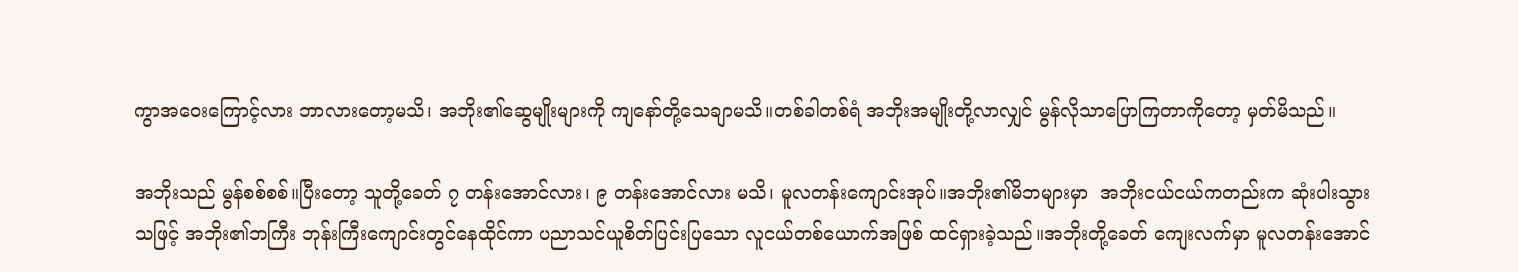ကွာအဝေးကြောင့်လား ဘာလားတော့မသိ၊ အဘိုး၏ဆွေမျိုးများကို ကျနော်တို့သေချာမသိ။တစ်ခါတစ်ရံ အဘိုးအမျိုးတို့လာလျှင် မွန်လိုသာပြောကြတာကိုတော့ မှတ်မိသည်။

အဘိုးသည် မွန်စစ်စစ်။ပြီးတော့ သူတို့ခေတ် ၇ တန်းအောင်လား၊ ၉ တန်းအောင်လား မသိ၊ မူလတန်းကျောင်းအုပ်။အဘိုး၏မိဘများမှာ  အဘိုးငယ်ငယ်ကတည်းက ဆုံးပါးသွားသဖြင့် အဘိုး၏ဘကြီး ဘုန်းကြီးကျောင်းတွင်နေထိုင်ကာ ပညာသင်ယူစိတ်ပြင်းပြသော လူငယ်တစ်ယောက်အဖြစ် ထင်ရှားခဲ့သည်။အဘိုးတို့ခေတ် ကျေးလက်မှာ မူလတန်းအောင်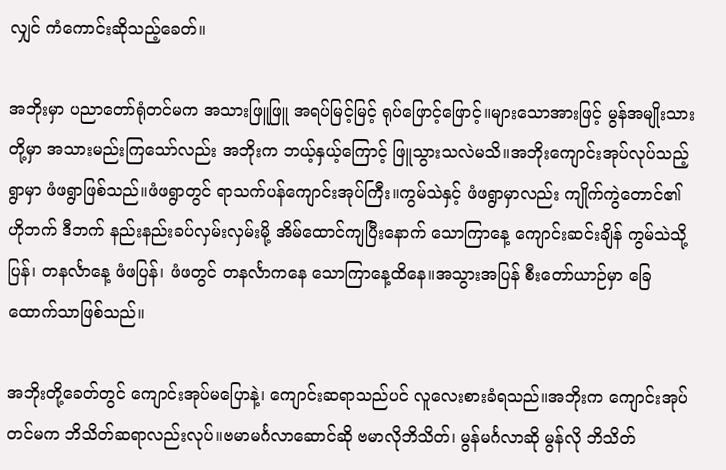လျှင် ကံကောင်းဆိုသည့်ခေတ်။

အဘိုးမှာ ပညာတော်ရုံတင်မက အသားဖြူဖြူ အရပ်မြင့်မြင့် ရုပ်ဖြောင့်ဖြောင့်။များသောအားဖြင့် မွန်အမျိုးသားတို့မှာ အသားမည်းကြသော်လည်း အဘိုးက ဘယ့်နှယ့်ကြောင့် ဖြူသွားသလဲမသိ။အဘိုးကျောင်းအုပ်လုပ်သည့်ရွာမှာ ဖံဖရွာဖြစ်သည်။ဖံဖရွာတွင် ရာသက်ပန်ကျောင်းအုပ်ကြီး။ကွမ်သဲနှင့် ဖံဖရွာမှာလည်း ကျိုက်ကွဲတောင်၏ ဟိုဘက် ဒီဘက် နည်းနည်းခပ်လှမ်းလှမ်းမို့ အိမ်ထောင်ကျပြီးနောက် သောကြာနေ့ ကျောင်းဆင်းချိန် ကွမ်သဲသို့ပြန်၊ တနင်္လာနေ့ ဖံဖပြန်၊ ဖံဖတွင် တနင်္လာကနေ သောကြာနေ့ထိနေ။အသွားအပြန် စီးတော်ယာဉ်မှာ ခြေထောက်သာဖြစ်သည်။

အဘိုးတို့ခေတ်တွင် ကျောင်းအုပ်မပြောနဲ့၊ ကျောင်းဆရာသည်ပင် လူလေးစားခံရသည်။အဘိုးက ကျောင်းအုပ်တင်မက ဘိသိတ်ဆရာလည်းလုပ်။ဗမာမင်္ဂလာဆောင်ဆို ဗမာလိုဘိသိတ်၊ မွန်မင်္ဂလာဆို မွန်လို ဘိသိတ်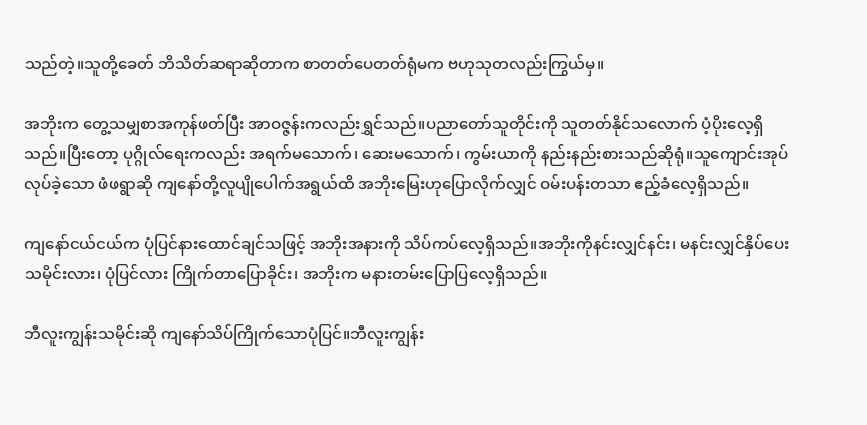သည်တဲ့။သူတို့ခေတ် ဘိသိတ်ဆရာဆိုတာက စာတတ်ပေတတ်ရုံမက ဗဟုသုတလည်းကြွယ်မှ။

အဘိုးက တွေ့သမျှစာအကုန်ဖတ်ပြီး အာဝဇ္ဇန်းကလည်းရွှင်သည်။ပညာတော်သူတိုင်းကို သူတတ်နိုင်သလောက် ပံ့ပိုးလေ့ရှိသည်။ပြီးတော့ ပုဂ္ဂိုလ်ရေးကလည်း အရက်မသောက်၊ ဆေးမသောက်၊ ကွမ်းယာကို နည်းနည်းစားသည်ဆိုရုံ။သူကျောင်းအုပ်လုပ်ခဲ့သော ဖံဖရွာဆို ကျနော်တို့လူပျိုပေါက်အရွယ်ထိ အဘိုးမြေးဟုပြောလိုက်လျှင် ဝမ်းပန်းတသာ ဧည့်ခံလေ့ရှိသည်။

ကျနော်ငယ်ငယ်က ပုံပြင်နားထောင်ချင်သဖြင့် အဘိုးအနားကို သိပ်ကပ်လေ့ရှိသည်။အဘိုးကိုနင်းလျှင်နင်း၊ မနင်းလျှင်နှိပ်ပေး သမိုင်းလား၊ ပုံပြင်လား ကြိုက်တာပြောခိုင်း၊ အဘိုးက မနားတမ်းပြောပြလေ့ရှိသည်။

ဘီလူးကျွန်းသမိုင်းဆို ကျနော်သိပ်ကြိုက်သောပုံပြင်။ဘီလူးကျွန်း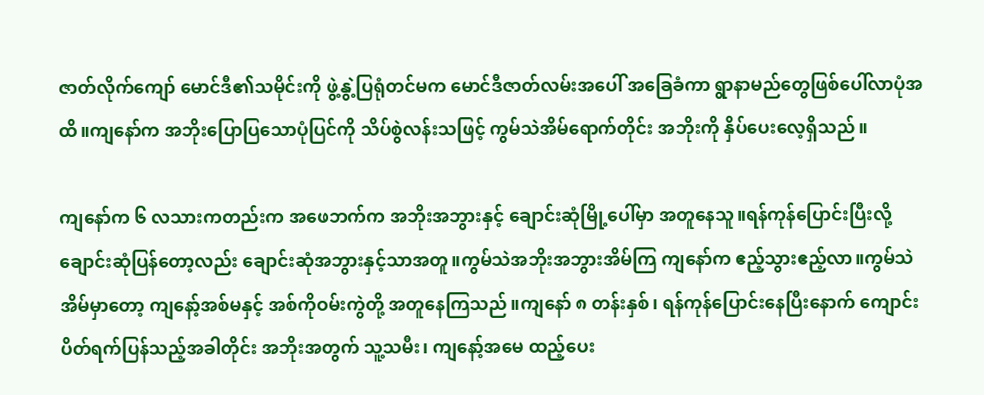ဇာတ်လိုက်ကျော် မောင်ဒီ၏သမိုင်းကို ဖွဲ့နွဲ့ပြရုံတင်မက မောင်ဒီဇာတ်လမ်းအပေါ် အခြေခံကာ ရွာနာမည်တွေဖြစ်ပေါ်လာပုံအထိ။ကျနော်က အဘိုးပြောပြသောပုံပြင်ကို သိပ်စွဲလန်းသဖြင့် ကွမ်သဲအိမ်ရောက်တိုင်း အဘိုးကို နှိပ်ပေးလေ့ရှိသည်။

ကျနော်က ၆ လသားကတည်းက အဖေဘက်က အဘိုးအဘွားနှင့် ချောင်းဆုံမြို့ပေါ်မှာ အတူနေသူ။ရန်ကုန်ပြောင်းပြီးလို့ ချောင်းဆုံပြန်တော့လည်း ချောင်းဆုံအဘွားနှင့်သာအတူ။ကွမ်သဲအဘိုးအဘွားအိမ်ကြ ကျနော်က ဧည့်သွားဧည့်လာ။ကွမ်သဲအိမ်မှာတော့ ကျနော့်အစ်မနှင့် အစ်ကိုဝမ်းကွဲတို့ အတူနေကြသည်။ကျနော် ၈ တန်းနှစ်၊ ရန်ကုန်ပြောင်းနေပြီးနောက် ကျောင်းပိတ်ရက်ပြန်သည့်အခါတိုင်း အဘိုးအတွက် သူ့သမီး၊ ကျနော့်အမေ ထည့်ပေး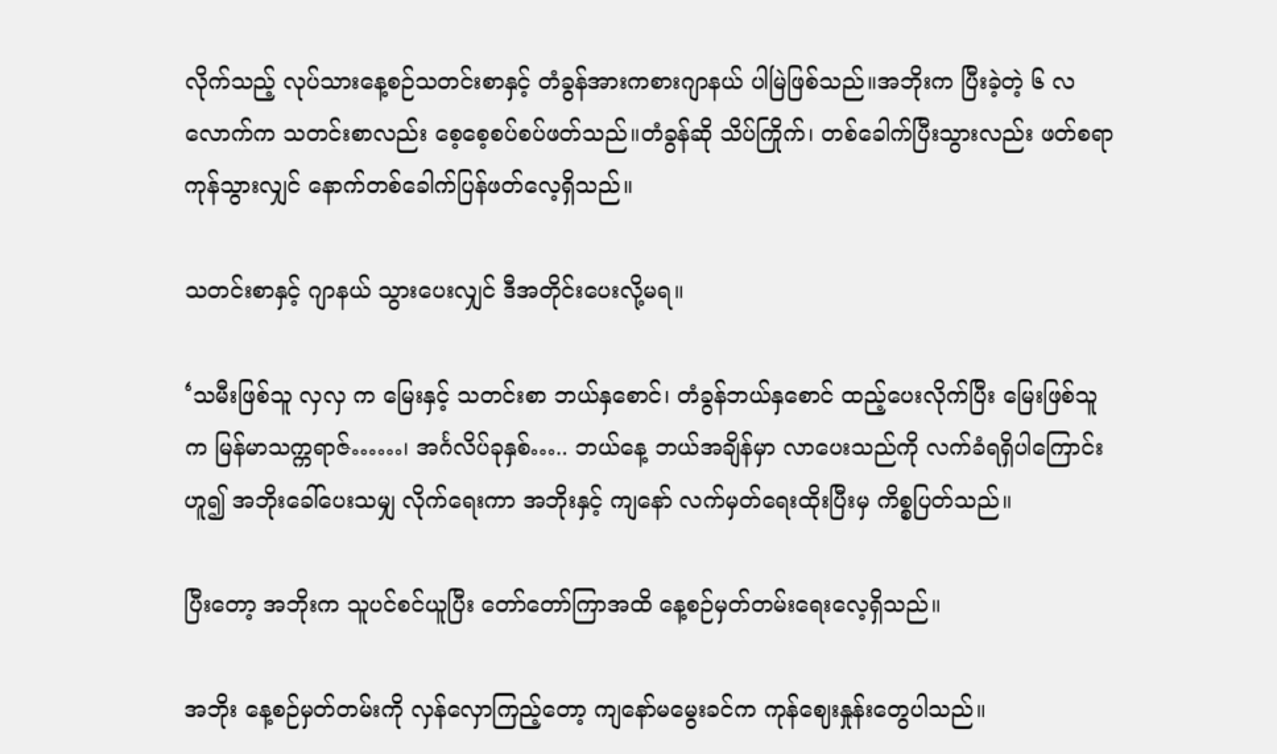လိုက်သည့် လုပ်သားနေ့စဉ်သတင်းစာနှင့် တံခွန်အားကစားဂျာနယ် ပါမြဲဖြစ်သည်။အဘိုးက ပြီးခဲ့တဲ့ ၆ လလောက်က သတင်းစာလည်း စေ့စေ့စပ်စပ်ဖတ်သည်။တံခွန်ဆို သိပ်ကြိုက်၊ တစ်ခေါက်ပြီးသွားလည်း ဖတ်စရာကုန်သွားလျှင် နောက်တစ်ခေါက်ပြန်ဖတ်လေ့ရှိသည်။

သတင်းစာနှင့် ဂျာနယ် သွားပေးလျှင် ဒီအတိုင်းပေးလို့မရ။

‘သမီးဖြစ်သူ လှလှ က မြေးနှင့် သတင်းစာ ဘယ်နှစောင်၊ တံခွန်ဘယ်နှစောင် ထည့်ပေးလိုက်ပြီး မြေးဖြစ်သူက မြန်မာသက္ကရာဇ်……၊ အင်္ဂလိပ်ခုနှစ်….. ဘယ်နေ့ ဘယ်အချိန်မှာ လာပေးသည်ကို လက်ခံရရှိပါကြောင်းဟူ၍ အဘိုးခေါ်ပေးသမျှ လိုက်ရေးကာ အဘိုးနှင့် ကျနော် လက်မှတ်ရေးထိုးပြီးမှ ကိစ္စပြတ်သည်။

ပြီးတော့ အဘိုးက သူပင်စင်ယူပြီး တော်တော်ကြာအထိ နေ့စဉ်မှတ်တမ်းရေးလေ့ရှိသည်။

အဘိုး နေ့စဉ်မှတ်တမ်းကို လှန်လှောကြည့်တော့ ကျနော်မမွေးခင်က ကုန်ဈေးနှုန်းတွေပါသည်။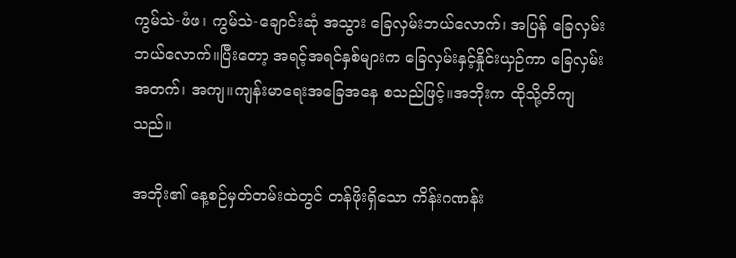ကွမ်သဲ-ဖံဖ၊ ကွမ်သဲ-ချောင်းဆုံ အသွား ခြေလှမ်းဘယ်လောက်၊ အပြန် ခြေလှမ်းဘယ်လောက်။ပြီးတော့ အရင့်အရင်နှစ်များက ခြေလှမ်းနှင့်နှိုင်းယှဉ်ကာ ခြေလှမ်း အတက်၊ အကျ။ကျန်းမာရေးအခြေအနေ စသည်ဖြင့်။အဘိုးက ထိုသို့တိကျသည်။

အဘိုး၏ နေ့စဉ်မှတ်တမ်းထဲတွင် တန်ဖိုးရှိသော ကိန်းဂဏန်း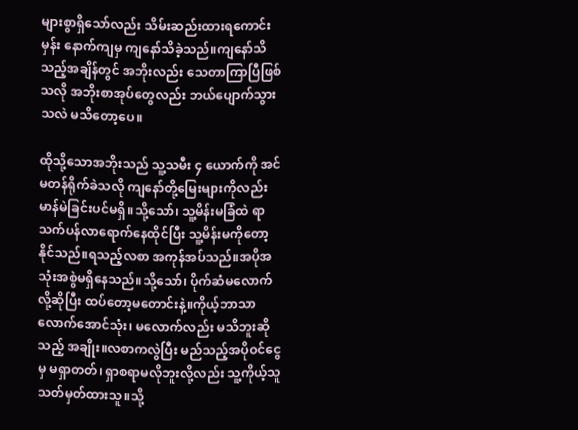များစွာရှိသော်လည်း သိမ်းဆည်းထားရကောင်းမှန်း နောက်ကျမှ ကျနော်သိခဲ့သည်။ကျနော်သိသည့်အချိန်တွင် အဘိုးလည်း သေတာကြာပြီဖြစ်သလို အဘိုးစာအုပ်တွေလည်း ဘယ်ပျောက်သွားသလဲ မသိတော့ပေ။

ထိုသို့သောအဘိုးသည် သူ့သမီး ၄ ယောက်ကို အင်မတန်ရိုက်ခဲသလို ကျနော်တို့မြေးများကိုလည်း မာန်မဲခြင်းပင်မရှိ။သို့သော်၊ သူ့မိန်းမခြံထဲ ရာသက်ပန်လာရောက်နေထိုင်ပြီး သူ့မိန်းမကိုတော့ နိုင်သည်။ရသည့်လစာ အကုန်အပ်သည်။အပိုအသုံးအစွဲမရှိနေသည်။သို့သော်၊ ပိုက်ဆံမလောက်လို့ဆိုပြီး ထပ်တော့မတောင်းနဲ့။ကိုယ့်ဘာသာ လောက်အောင်သုံး၊ မလောက်လည်း မသိဘူးဆိုသည့် အချိုး။လစာကလွဲပြီး မည်သည့်အပိုဝင်ငွေမှ မရှာတတ်၊ ရှာစရာမလိုဘူးလို့လည်း သူ့ကိုယ့်သူသတ်မှတ်ထားသူ။သို့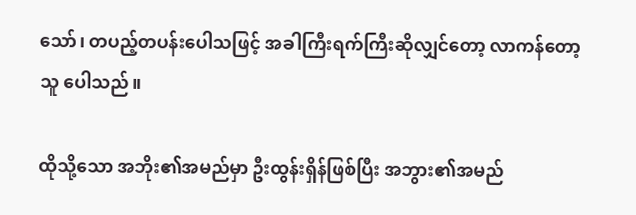သော်၊ တပည့်တပန်းပေါသဖြင့် အခါကြီးရက်ကြီးဆိုလျှင်တော့ လာကန်တော့သူ ပေါသည်။

ထိုသို့သော အဘိုး၏အမည်မှာ ဦးထွန်းရှိန်ဖြစ်ပြီး အဘွား၏အမည်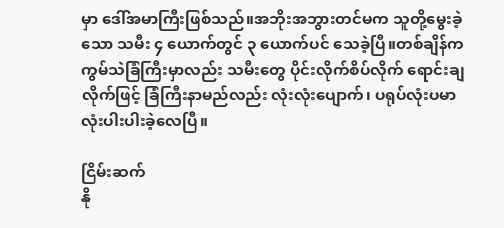မှာ ဒေါ်အမာကြီးဖြစ်သည်။အဘိုးအဘွားတင်မက သူတို့မွေးခဲ့သော သမီး ၄ ယောက်တွင် ၃ ယောက်ပင် သေခဲ့ပြီ။တစ်ချိန်က ကွမ်သဲခြံကြီးမှာလည်း သမီးတွေ ပိုင်းလိုက်စိပ်လိုက် ရောင်းချလိုက်ဖြင့် ခြံကြီးနာမည်လည်း လုံးလုံးပျောက်၊ ပရုပ်လုံးပမာ လုံးပါးပါးခဲ့လေပြီ။

ငြိမ်းဆက်
နို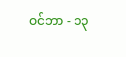ဝင်ဘာ - ၁၃